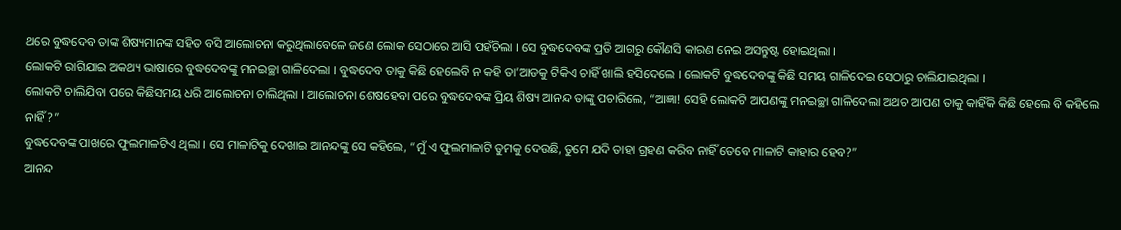ଥରେ ବୁଦ୍ଧଦେବ ତାଙ୍କ ଶିଷ୍ୟମାନଙ୍କ ସହିତ ବସି ଆଲୋଚନା କରୁଥିଲାବେଳେ ଜଣେ ଲୋକ ସେଠାରେ ଆସି ପହଁଚିଲା । ସେ ବୁଦ୍ଧଦେବଙ୍କ ପ୍ରତି ଆଗରୁ କୌଣସି କାରଣ ନେଇ ଅସନ୍ତୁଷ୍ଟ ହୋଇଥିଲା ।
ଲୋକଟି ରାଗିଯାଇ ଅକଥ୍ୟ ଭାଷାରେ ବୁଦ୍ଧଦେବଙ୍କୁ ମନଇଚ୍ଛା ଗାଳିଦେଲା । ବୁଦ୍ଧଦେବ ତାକୁ କିଛି ହେଲେବି ନ କହି ତା’ଆଡକୁ ଟିକିଏ ଚାହିଁ ଖାଲି ହସିଦେଲେ । ଲୋକଟି ବୁଦ୍ଧଦେବଙ୍କୁ କିଛି ସମୟ ଗାଳିଦେଇ ସେଠାରୁ ଚାଲିଯାଇଥିଲା ।
ଲୋକଟି ଚାଲିଯିବା ପରେ କିଛିସମୟ ଧରି ଆଲୋଚନା ଚାଲିଥିଲା । ଆଲୋଚନା ଶେଷହେବା ପରେ ବୁଦ୍ଧଦେବଙ୍କ ପ୍ରିୟ ଶିଷ୍ୟ ଆନନ୍ଦ ତାଙ୍କୁ ପଚାରିଲେ, “ଆଜ୍ଞା! ସେହି ଲୋକଟି ଆପଣଙ୍କୁ ମନଇଚ୍ଛା ଗାଳିଦେଲା ଅଥଚ ଆପଣ ତାକୁ କାହିଁକି କିଛି ହେଲେ ବି କହିଲେ ନାହିଁ?”
ବୁଦ୍ଧଦେବଙ୍କ ପାଖରେ ଫୁଲମାଳଟିଏ ଥିଲା । ସେ ମାଳାଟିକୁ ଦେଖାଇ ଆନନ୍ଦଙ୍କୁ ସେ କହିଲେ, “ମୁଁ ଏ ଫୁଲମାଳାଟି ତୁମକୁ ଦେଉଛି, ତୁମେ ଯଦି ତାହା ଗ୍ରହଣ କରିବ ନାହିଁ ତେବେ ମାଳାଟି କାହାର ହେବ?”
ଆନନ୍ଦ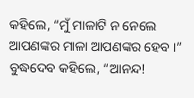କହିଲେ, “ମୁଁ ମାଳାଟି ନ ନେଲେ ଆପଣଙ୍କର ମାଳା ଆପଣଙ୍କର ହେବ ।”
ବୁଦ୍ଧଦେବ କହିଲେ, “ଆନନ୍ଦ!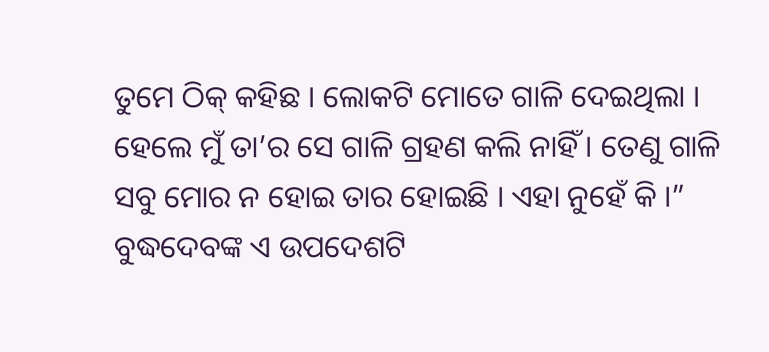ତୁମେ ଠିକ୍ କହିଛ । ଲୋକଟି ମୋତେ ଗାଳି ଦେଇଥିଲା । ହେଲେ ମୁଁ ତା’ର ସେ ଗାଳି ଗ୍ରହଣ କଲି ନାହିଁ । ତେଣୁ ଗାଳି ସବୁ ମୋର ନ ହୋଇ ତାର ହୋଇଛି । ଏହା ନୁହେଁ କି ।”
ବୁଦ୍ଧଦେବଙ୍କ ଏ ଉପଦେଶଟି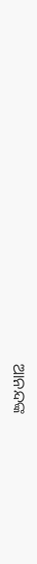ଆନନ୍ଦଙ୍କ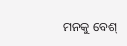ମନକୁ ବେଶ୍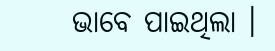ଭାବେ ପାଇଥିଲା ।